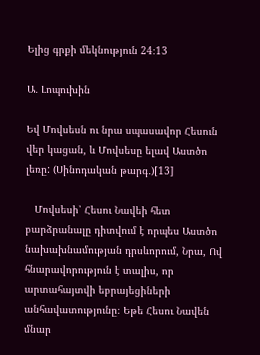Ելից գրքի մեկնություն 24։13

Ա․ Լոպուխին

Եվ Մովսեսն ու նրա սպասավոր Հեսուն վեր կացան, և Մովսեսը ելավ Աստծո լեռը: (Սինոդական թարգ․)[13]

   Մովսեսի՝ Հեսու Նավեի հետ բարձրանալը դիտվում է որպես Աստծո նախախնամության դրսևորում, Նրա, Ով հնարավորություն է տալիս, որ արտահայտվի եբրայեցիների անհավատությունը։ Եթե Հեսու Նավեն մնար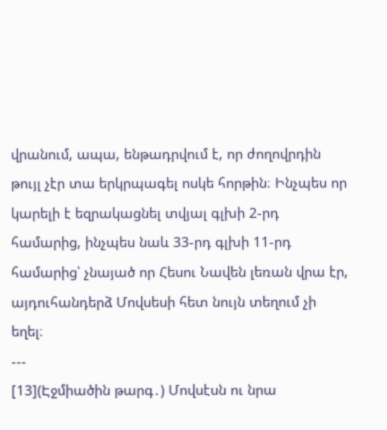վրանում, ապա, ենթադրվում է, որ ժողովրդին թույլ չէր տա երկրպագել ոսկե հորթին։ Ինչպես որ կարելի է եզրակացնել տվյալ գլխի 2-րդ համարից, ինչպես նաև 33-րդ գլխի 11-րդ համարից՝ չնայած որ Հեսու Նավեն լեռան վրա էր, այդուհանդերձ Մովսեսի հետ նույն տեղում չի եղել։
---
[13](Էջմիածին թարգ․) Մովսէսն ու նրա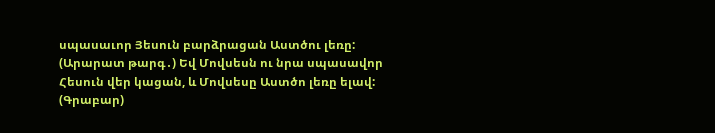սպասաւոր Յեսուն բարձրացան Աստծու լեռը:
(Արարատ թարգ․) Եվ Մովսեսն ու նրա սպասավոր Հեսուն վեր կացան, և Մովսեսը Աստծո լեռը ելավ:
(Գրաբար)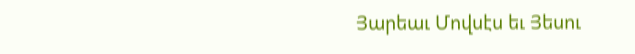Յարեաւ Մովսէս եւ Յեսու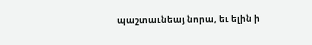պաշտաւնեայ նորա, եւ ելին ի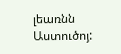լեառնն Աստուծոյ: